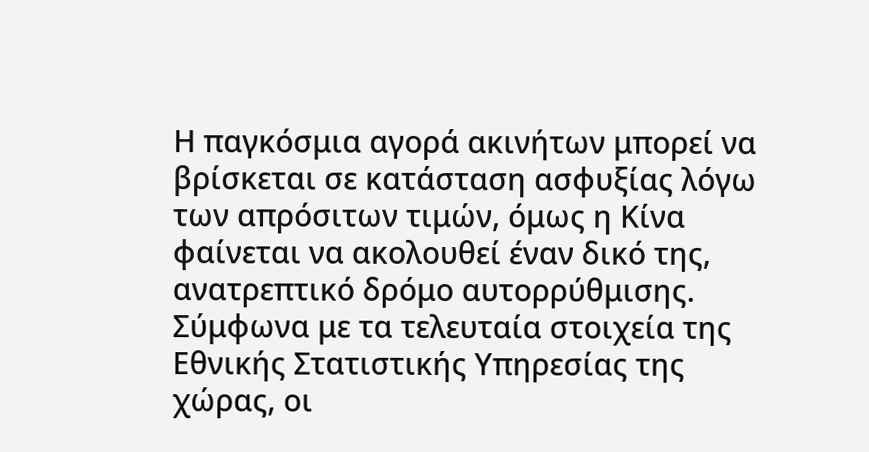Η παγκόσμια αγορά ακινήτων μπορεί να βρίσκεται σε κατάσταση ασφυξίας λόγω των απρόσιτων τιμών, όμως η Κίνα φαίνεται να ακολουθεί έναν δικό της, ανατρεπτικό δρόμο αυτορρύθμισης.
Σύμφωνα με τα τελευταία στοιχεία της Εθνικής Στατιστικής Υπηρεσίας της χώρας, οι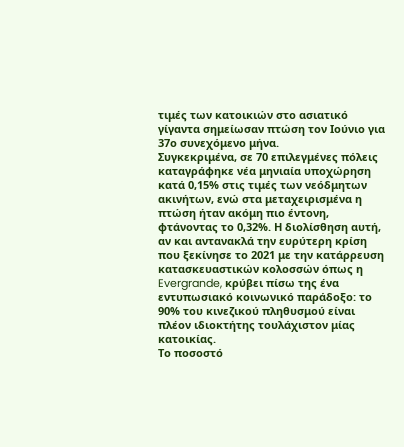τιμές των κατοικιών στο ασιατικό γίγαντα σημείωσαν πτώση τον Ιούνιο για 37ο συνεχόμενο μήνα.
Συγκεκριμένα, σε 70 επιλεγμένες πόλεις καταγράφηκε νέα μηνιαία υποχώρηση κατά 0,15% στις τιμές των νεόδμητων ακινήτων, ενώ στα μεταχειρισμένα η πτώση ήταν ακόμη πιο έντονη, φτάνοντας το 0,32%. Η διολίσθηση αυτή, αν και αντανακλά την ευρύτερη κρίση που ξεκίνησε το 2021 με την κατάρρευση κατασκευαστικών κολοσσών όπως η Evergrande, κρύβει πίσω της ένα εντυπωσιακό κοινωνικό παράδοξο: το 90% του κινεζικού πληθυσμού είναι πλέον ιδιοκτήτης τουλάχιστον μίας κατοικίας.
Το ποσοστό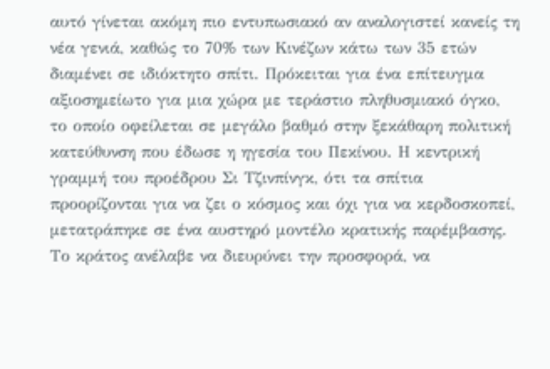αυτό γίνεται ακόμη πιο εντυπωσιακό αν αναλογιστεί κανείς τη νέα γενιά, καθώς το 70% των Κινέζων κάτω των 35 ετών διαμένει σε ιδιόκτητο σπίτι. Πρόκειται για ένα επίτευγμα αξιοσημείωτο για μια χώρα με τεράστιο πληθυσμιακό όγκο, το οποίο οφείλεται σε μεγάλο βαθμό στην ξεκάθαρη πολιτική κατεύθυνση που έδωσε η ηγεσία του Πεκίνου. Η κεντρική γραμμή του προέδρου Σι Τζινπίνγκ, ότι τα σπίτια προορίζονται για να ζει ο κόσμος και όχι για να κερδοσκοπεί, μετατράπηκε σε ένα αυστηρό μοντέλο κρατικής παρέμβασης. Το κράτος ανέλαβε να διευρύνει την προσφορά, να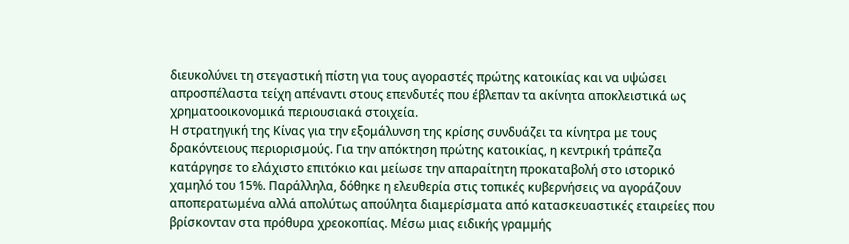διευκολύνει τη στεγαστική πίστη για τους αγοραστές πρώτης κατοικίας και να υψώσει απροσπέλαστα τείχη απέναντι στους επενδυτές που έβλεπαν τα ακίνητα αποκλειστικά ως χρηματοοικονομικά περιουσιακά στοιχεία.
Η στρατηγική της Κίνας για την εξομάλυνση της κρίσης συνδυάζει τα κίνητρα με τους δρακόντειους περιορισμούς. Για την απόκτηση πρώτης κατοικίας, η κεντρική τράπεζα κατάργησε το ελάχιστο επιτόκιο και μείωσε την απαραίτητη προκαταβολή στο ιστορικό χαμηλό του 15%. Παράλληλα, δόθηκε η ελευθερία στις τοπικές κυβερνήσεις να αγοράζουν αποπερατωμένα αλλά απολύτως απούλητα διαμερίσματα από κατασκευαστικές εταιρείες που βρίσκονταν στα πρόθυρα χρεοκοπίας. Μέσω μιας ειδικής γραμμής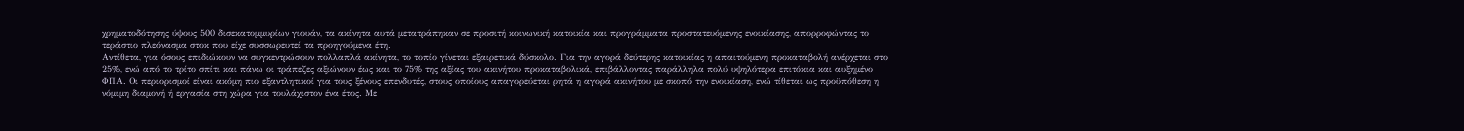χρηματοδότησης ύψους 500 δισεκατομμυρίων γιουάν, τα ακίνητα αυτά μετατράπηκαν σε προσιτή κοινωνική κατοικία και προγράμματα προστατευόμενης ενοικίασης, απορροφώντας το τεράστιο πλεόνασμα στοκ που είχε συσσωρευτεί τα προηγούμενα έτη.
Αντίθετα, για όσους επιδιώκουν να συγκεντρώσουν πολλαπλά ακίνητα, το τοπίο γίνεται εξαιρετικά δύσκολο. Για την αγορά δεύτερης κατοικίας η απαιτούμενη προκαταβολή ανέρχεται στο 25%, ενώ από το τρίτο σπίτι και πάνω οι τράπεζες αξιώνουν έως και το 75% της αξίας του ακινήτου προκαταβολικά, επιβάλλοντας παράλληλα πολύ υψηλότερα επιτόκια και αυξημένο ΦΠΑ. Οι περιορισμοί είναι ακόμη πιο εξαντλητικοί για τους ξένους επενδυτές, στους οποίους απαγορεύεται ρητά η αγορά ακινήτου με σκοπό την ενοικίαση, ενώ τίθεται ως προϋπόθεση η νόμιμη διαμονή ή εργασία στη χώρα για τουλάχιστον ένα έτος. Με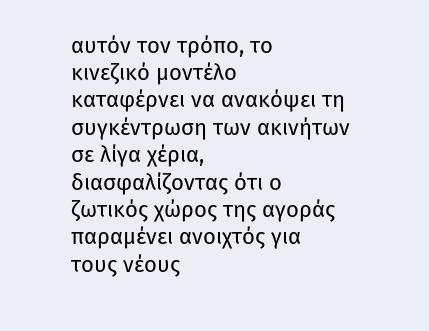αυτόν τον τρόπο, το κινεζικό μοντέλο καταφέρνει να ανακόψει τη συγκέντρωση των ακινήτων σε λίγα χέρια, διασφαλίζοντας ότι ο ζωτικός χώρος της αγοράς παραμένει ανοιχτός για τους νέους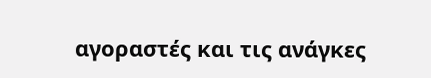αγοραστές και τις ανάγκες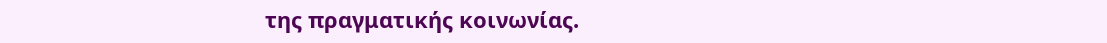της πραγματικής κοινωνίας.